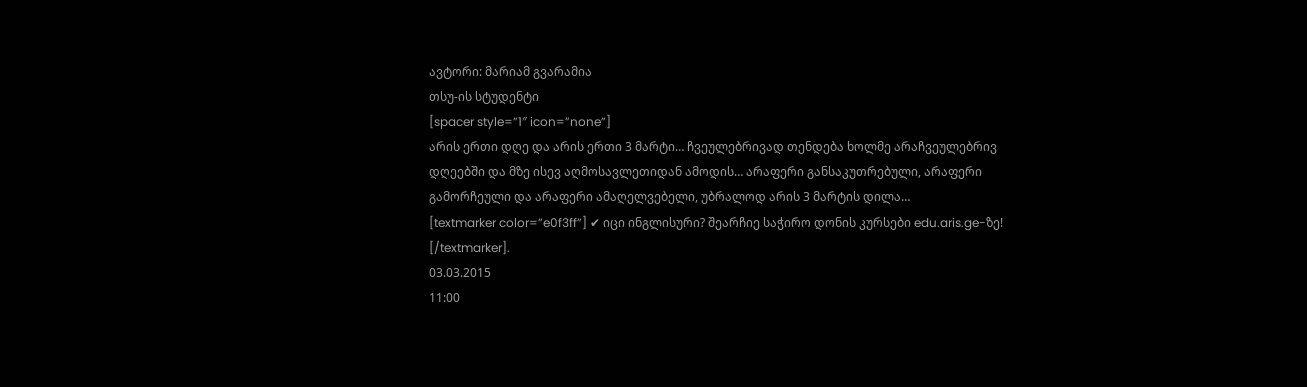ავტორი: მარიამ გვარამია
თსუ-ის სტუდენტი
[spacer style=”1″ icon=”none”]
არის ერთი დღე და არის ერთი 3 მარტი… ჩვეულებრივად თენდება ხოლმე არაჩვეულებრივ დღეებში და მზე ისევ აღმოსავლეთიდან ამოდის… არაფერი განსაკუთრებული, არაფერი გამორჩეული და არაფერი ამაღელვებელი, უბრალოდ არის 3 მარტის დილა…
[textmarker color=”e0f3ff”] ✔ იცი ინგლისური? შეარჩიე საჭირო დონის კურსები edu.aris.ge-ზე! [/textmarker].
03.03.2015
11:00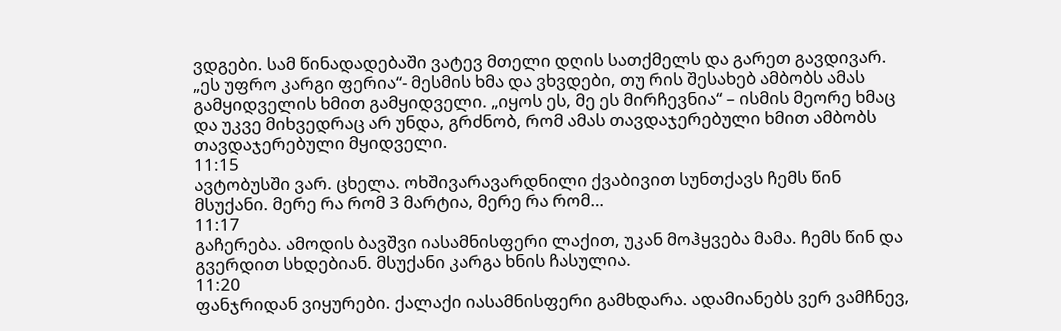ვდგები. სამ წინადადებაში ვატევ მთელი დღის სათქმელს და გარეთ გავდივარ. „ეს უფრო კარგი ფერია“- მესმის ხმა და ვხვდები, თუ რის შესახებ ამბობს ამას გამყიდველის ხმით გამყიდველი. „იყოს ეს, მე ეს მირჩევნია“ – ისმის მეორე ხმაც და უკვე მიხვედრაც არ უნდა, გრძნობ, რომ ამას თავდაჯერებული ხმით ამბობს თავდაჯერებული მყიდველი.
11:15
ავტობუსში ვარ. ცხელა. ოხშივარავარდნილი ქვაბივით სუნთქავს ჩემს წინ მსუქანი. მერე რა რომ 3 მარტია, მერე რა რომ…
11:17
გაჩერება. ამოდის ბავშვი იასამნისფერი ლაქით, უკან მოჰყვება მამა. ჩემს წინ და გვერდით სხდებიან. მსუქანი კარგა ხნის ჩასულია.
11:20
ფანჯრიდან ვიყურები. ქალაქი იასამნისფერი გამხდარა. ადამიანებს ვერ ვამჩნევ,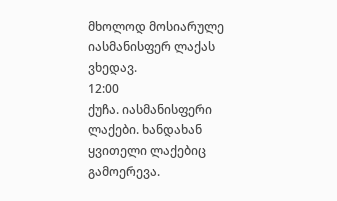მხოლოდ მოსიარულე იასმანისფერ ლაქას ვხედავ.
12:00
ქუჩა. იასმანისფერი ლაქები. ხანდახან ყვითელი ლაქებიც გამოერევა.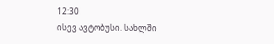12:30
ისევ ავტობუსი. სახლში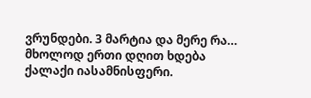ვრუნდები. 3 მარტია და მერე რა…
მხოლოდ ერთი დღით ხდება ქალაქი იასამნისფერი.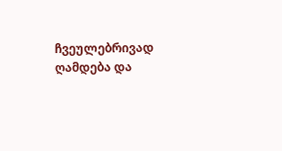ჩვეულებრივად ღამდება და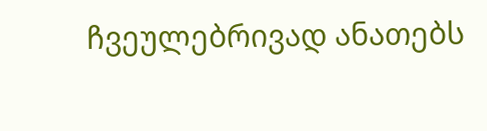ჩვეულებრივად ანათებს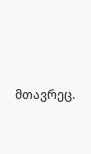მთავრეც.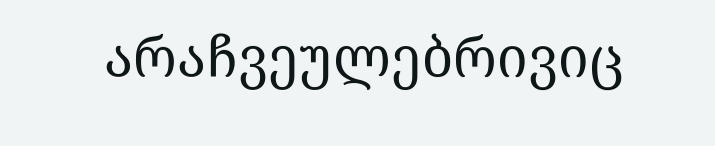არაჩვეულებრივიც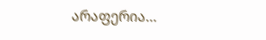არაფერია…